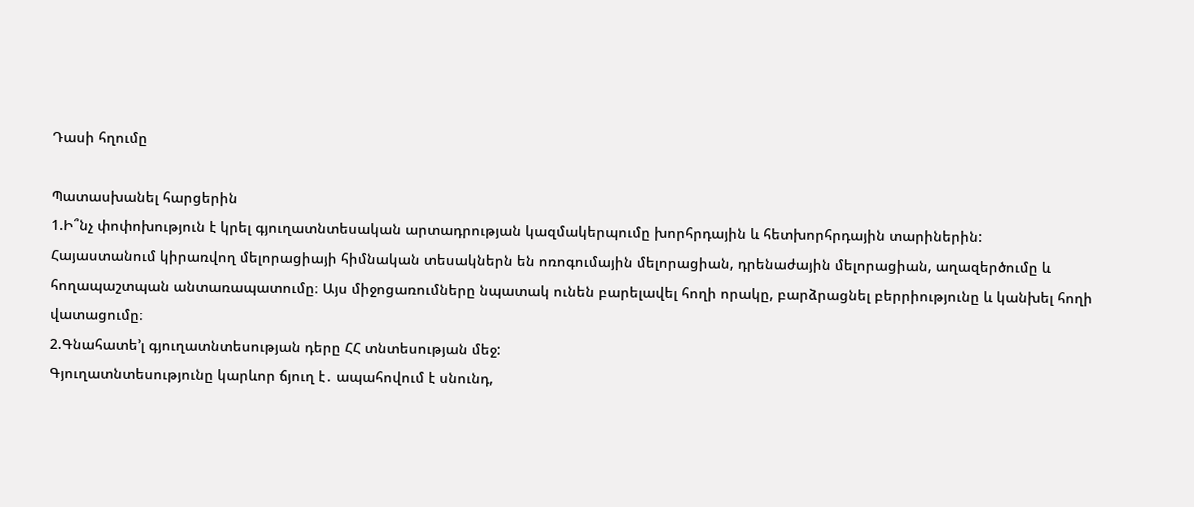Դասի հղումը

Պատասխանել հարցերին
1.Ի՞նչ փոփոխություն է կրել գյուղատնտեսական արտադրության կազմակերպումը խորհրդային և հետխորհրդային տարիներին:
Հայաստանում կիրառվող մելորացիայի հիմնական տեսակներն են ոռոգումային մելորացիան, դրենաժային մելորացիան, աղազերծումը և հողապաշտպան անտառապատումը։ Այս միջոցառումները նպատակ ունեն բարելավել հողի որակը, բարձրացնել բերրիությունը և կանխել հողի վատացումը։
2.Գնահատե’լ գյուղատնտեսության դերը ՀՀ տնտեսության մեջ:
Գյուղատնտեսությունը կարևոր ճյուղ է․ ապահովում է սնունդ,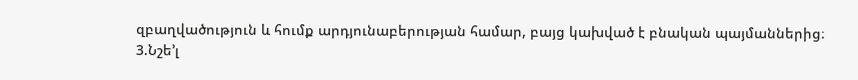զբաղվածություն և հումք արդյունաբերության համար, բայց կախված է բնական պայմաններից։
3.Նշե’լ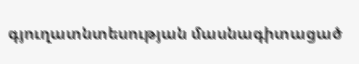գյուղատնտեսության մասնագիտացած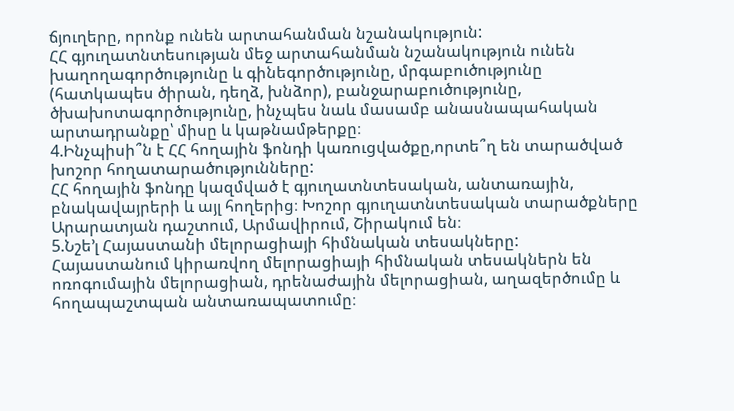ճյուղերը, որոնք ունեն արտահանման նշանակություն:
ՀՀ գյուղատնտեսության մեջ արտահանման նշանակություն ունեն խաղողագործությունը և գինեգործությունը, մրգաբուծությունը (հատկապես ծիրան, դեղձ, խնձոր), բանջարաբուծությունը, ծխախոտագործությունը, ինչպես նաև մասամբ անասնապահական արտադրանքը՝ միսը և կաթնամթերքը։
4.Ինչպիսի՞ն է ՀՀ հողային ֆոնդի կառուցվածքը,որտե՞ղ են տարածված խոշոր հողատարածությունները:
ՀՀ հողային ֆոնդը կազմված է գյուղատնտեսական, անտառային, բնակավայրերի և այլ հողերից։ Խոշոր գյուղատնտեսական տարածքները Արարատյան դաշտում, Արմավիրում, Շիրակում են։
5.Նշե’լ Հայաստանի մելորացիայի հիմնական տեսակները:
Հայաստանում կիրառվող մելորացիայի հիմնական տեսակներն են ոռոգումային մելորացիան, դրենաժային մելորացիան, աղազերծումը և հողապաշտպան անտառապատումը։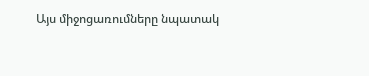Այս միջոցառումները նպատակ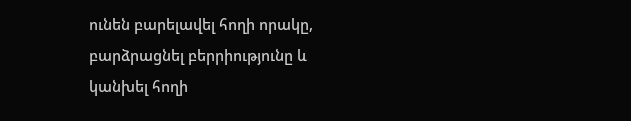ունեն բարելավել հողի որակը, բարձրացնել բերրիությունը և կանխել հողի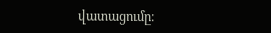վատացումը։